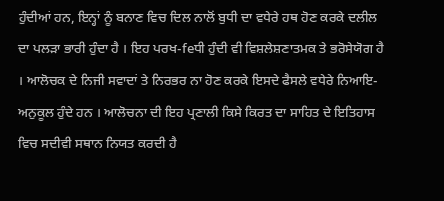ਹੁੰਦੀਆਂ ਹਨ, ਇਨ੍ਹਾਂ ਨੂੰ ਬਨਾਣ ਵਿਚ ਦਿਲ ਨਾਲੋਂ ਬੁਧੀ ਦਾ ਵਧੇਰੇ ਹਥ ਹੋਣ ਕਰਕੇ ਦਲੀਲ ਦਾ ਪਲੜਾ ਭਾਰੀ ਹੁੰਦਾ ਹੈ । ਇਹ ਪਰਖ-feਧੀ ਹੁੰਦੀ ਵੀ ਵਿਸ਼ਲੇਸ਼ਣਾਤਮਕ ਤੇ ਭਰੋਸੇਯੋਗ ਹੈ । ਆਲੋਚਕ ਦੇ ਨਿਜੀ ਸਵਾਦਾਂ ਤੇ ਨਿਰਭਰ ਨਾ ਹੋਣ ਕਰਕੇ ਇਸਦੇ ਫੈਸਲੇ ਵਧੇਰੇ ਨਿਆਇ-ਅਨੁਕੂਲ ਹੁੰਦੇ ਹਨ । ਆਲੋਚਨਾ ਦੀ ਇਹ ਪ੍ਰਣਾਲੀ ਕਿਸੇ ਕਿਰਤ ਦਾ ਸਾਹਿਤ ਦੇ ਇਤਿਹਾਸ ਵਿਚ ਸਦੀਵੀ ਸਥਾਨ ਨਿਯਤ ਕਰਦੀ ਹੈ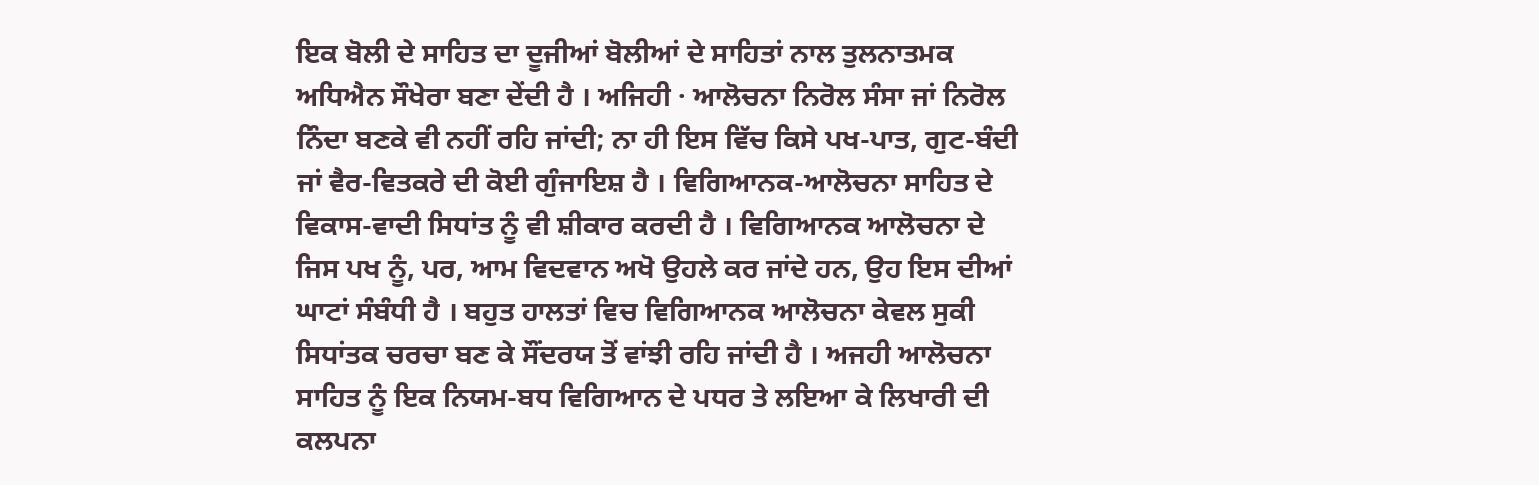ਇਕ ਬੋਲੀ ਦੇ ਸਾਹਿਤ ਦਾ ਦੂਜੀਆਂ ਬੋਲੀਆਂ ਦੇ ਸਾਹਿਤਾਂ ਨਾਲ ਤੁਲਨਾਤਮਕ ਅਧਿਐਨ ਸੌਖੇਰਾ ਬਣਾ ਦੇਂਦੀ ਹੈ । ਅਜਿਹੀ · ਆਲੋਚਨਾ ਨਿਰੋਲ ਸੰਸਾ ਜਾਂ ਨਿਰੋਲ ਨਿੰਦਾ ਬਣਕੇ ਵੀ ਨਹੀਂ ਰਹਿ ਜਾਂਦੀ; ਨਾ ਹੀ ਇਸ ਵਿੱਚ ਕਿਸੇ ਪਖ-ਪਾਤ, ਗੁਟ-ਬੰਦੀ ਜਾਂ ਵੈਰ-ਵਿਤਕਰੇ ਦੀ ਕੋਈ ਗੁੰਜਾਇਸ਼ ਹੈ । ਵਿਗਿਆਨਕ-ਆਲੋਚਨਾ ਸਾਹਿਤ ਦੇ ਵਿਕਾਸ-ਵਾਦੀ ਸਿਧਾਂਤ ਨੂੰ ਵੀ ਸ਼ੀਕਾਰ ਕਰਦੀ ਹੈ । ਵਿਗਿਆਨਕ ਆਲੋਚਨਾ ਦੇ ਜਿਸ ਪਖ ਨੂੰ, ਪਰ, ਆਮ ਵਿਦਵਾਨ ਅਖੋ ਉਹਲੇ ਕਰ ਜਾਂਦੇ ਹਨ, ਉਹ ਇਸ ਦੀਆਂ ਘਾਟਾਂ ਸੰਬੰਧੀ ਹੈ । ਬਹੁਤ ਹਾਲਤਾਂ ਵਿਚ ਵਿਗਿਆਨਕ ਆਲੋਚਨਾ ਕੇਵਲ ਸੁਕੀ ਸਿਧਾਂਤਕ ਚਰਚਾ ਬਣ ਕੇ ਸੌਂਦਰਯ ਤੋਂ ਵਾਂਝੀ ਰਹਿ ਜਾਂਦੀ ਹੈ । ਅਜਹੀ ਆਲੋਚਨਾ ਸਾਹਿਤ ਨੂੰ ਇਕ ਨਿਯਮ-ਬਧ ਵਿਗਿਆਨ ਦੇ ਪਧਰ ਤੇ ਲਇਆ ਕੇ ਲਿਖਾਰੀ ਦੀ ਕਲਪਨਾ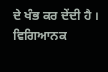ਦੇ ਖੰਭ ਕਰ ਦੇਂਦੀ ਹੈ । ਵਿਗਿਆਨਕ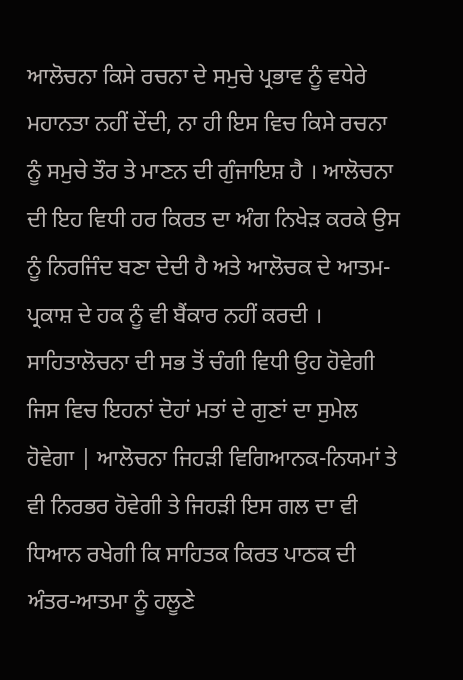ਆਲੋਚਨਾ ਕਿਸੇ ਰਚਨਾ ਦੇ ਸਮੁਚੇ ਪ੍ਰਭਾਵ ਨੂੰ ਵਧੇਰੇ ਮਹਾਨਤਾ ਨਹੀਂ ਦੇਂਦੀ, ਨਾ ਹੀ ਇਸ ਵਿਚ ਕਿਸੇ ਰਚਨਾ ਨੂੰ ਸਮੁਚੇ ਤੌਰ ਤੇ ਮਾਣਨ ਦੀ ਗੁੰਜਾਇਸ਼ ਹੈ । ਆਲੋਚਨਾ ਦੀ ਇਹ ਵਿਧੀ ਹਰ ਕਿਰਤ ਦਾ ਅੰਗ ਨਿਖੇੜ ਕਰਕੇ ਉਸ ਨੂੰ ਨਿਰਜਿੰਦ ਬਣਾ ਦੇਦੀ ਹੈ ਅਤੇ ਆਲੋਚਕ ਦੇ ਆਤਮ-ਪ੍ਰਕਾਸ਼ ਦੇ ਹਕ ਨੂੰ ਵੀ ਬੈਂਕਾਰ ਨਹੀਂ ਕਰਦੀ । ਸਾਹਿਤਾਲੋਚਨਾ ਦੀ ਸਭ ਤੋਂ ਚੰਗੀ ਵਿਧੀ ਉਹ ਹੋਵੇਗੀ ਜਿਸ ਵਿਚ ਇਹਨਾਂ ਦੋਹਾਂ ਮਤਾਂ ਦੇ ਗੁਣਾਂ ਦਾ ਸੁਮੇਲ ਹੋਵੇਗਾ | ਆਲੋਚਨਾ ਜਿਹੜੀ ਵਿਗਿਆਨਕ-ਨਿਯਮਾਂ ਤੇ ਵੀ ਨਿਰਭਰ ਹੋਵੇਗੀ ਤੇ ਜਿਹੜੀ ਇਸ ਗਲ ਦਾ ਵੀ ਧਿਆਨ ਰਖੇਗੀ ਕਿ ਸਾਹਿਤਕ ਕਿਰਤ ਪਾਠਕ ਦੀ ਅੰਤਰ-ਆਤਮਾ ਨੂੰ ਹਲੂਣੇ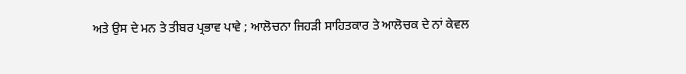ਅਤੇ ਉਸ ਦੇ ਮਨ ਤੇ ਤੀਬਰ ਪ੍ਰਭਾਵ ਪਾਵੇ ; ਆਲੋਚਨਾ ਜਿਹੜੀ ਸਾਹਿਤਕਾਰ ਤੇ ਆਲੋਚਕ ਦੇ ਨਾਂ ਕੇਵਲ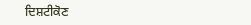ਦਿਸ਼ਟੀਕੋਣ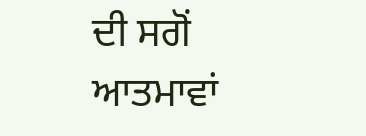ਦੀ ਸਗੋਂ ਆਤਮਾਵਾਂ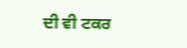ਦੀ ਵੀ ਟਕਰ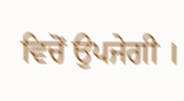ਵਿਚੋਂ ਉਪਜੇਗੀ ।